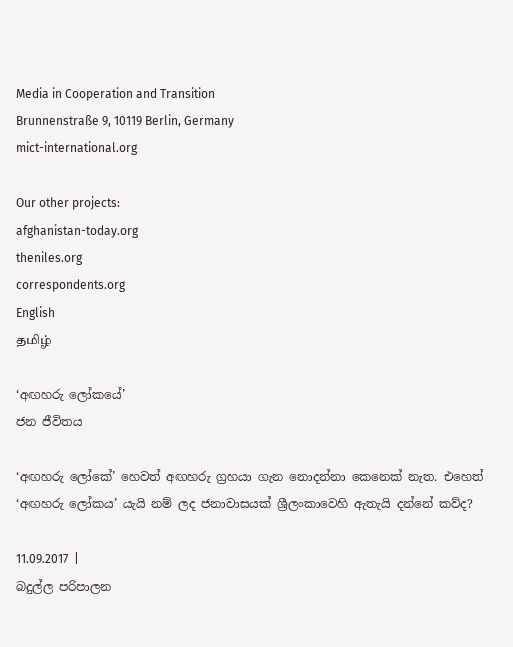Media in Cooperation and Transition
Brunnenstraße 9, 10119 Berlin, Germany
mict-international.org

Our other projects:
afghanistan-today.org
theniles.org
correspondents.org
English
தமிழ்

‘අඟහරු ලෝකයේ’
ජන ජීවිතය

‘අඟහරු ලෝකේ’ හෙවත් අඟහරු ග්‍රහයා ගැන නොදන්නා කෙනෙක් නැත. එහෙත් ‘අඟහරු ලෝකය’ යැයි නම් ලද ජනාවාසයක් ශ්‍රීලංකාවෙහි ඇතැයි දන්නේ කව්ද?

11.09.2017  |
බදුල්ල පරිපාලන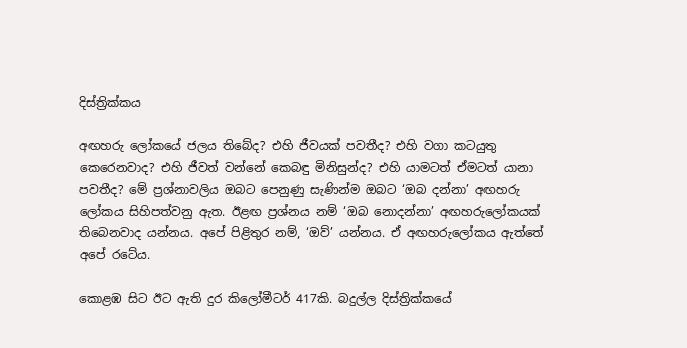දිස්ත්‍රික්කය

අඟහරු ලෝකයේ ජලය තිබේද? එහි ජීවයක් පවතීද? එහි වගා කටයුතු කෙරෙනවාද? එහි ජීවත් වන්නේ කෙබඳු මිනිසුන්ද? එහි යාමටත් ඒමටත් යානා පවතීද? මේ ප්‍රශ්නාවලිය ඔබට පෙනුණු සැණින්ම ඔබට ‘ඔබ දන්නා’ අඟහරු ලෝකය සිහිපත්වනු ඇත. ඊළඟ ප්‍රශ්නය නම් ‘ඔබ නොදන්නා’ අඟහරුලෝකයක් තිබෙනවාද යන්නය. අපේ පිළිතුර නම්, ‘ඔව්’ යන්නය. ඒ අඟහරුලෝකය ඇත්තේ අපේ රටේය.

කොළඹ සිට ඊට ඇති දුර කිලෝමීටර් 417කි. බදුල්ල දිස්ත්‍රික්කයේ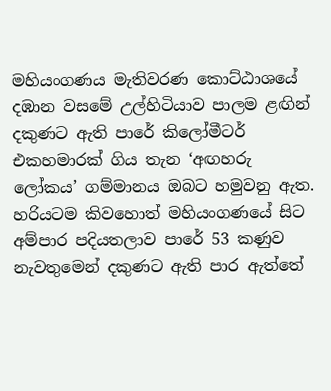මහියංගණය මැතිවරණ කොට්ඨාශයේ දඹාන වසමේ උල්හිටියාව පාලම ළඟින් දකුණට ඇති පාරේ කිලෝමීටර් එකහමාරක් ගිය තැන ‘අඟහරු ලෝකය’ ගම්මානය ඔබට හමුවනු ඇත. හරියටම කිවහොත් මහියංගණයේ සිට අම්පාර පදියතලාව පාරේ 53 කණුව නැවතුමෙන් දකුණට ඇති පාර ඇත්තේ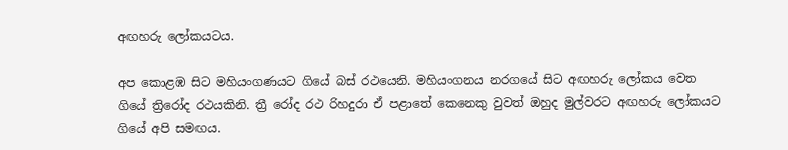අඟහරු ලෝකයටය.

අප කොළඹ සිට මහියංගණයට ගියේ බස් රථයෙනි. මහියංගනය නරගයේ සිට අඟහරු ලෝකය වෙත ගියේ ත්‍රිරෝද රථයකිනි. ත්‍රී රෝද රථ රිහදුරා ඒ පළාතේ කෙනෙකු වුවත් ඔහුද මුල්වරට අඟහරු ලෝකයට ගියේ අපි සමඟය.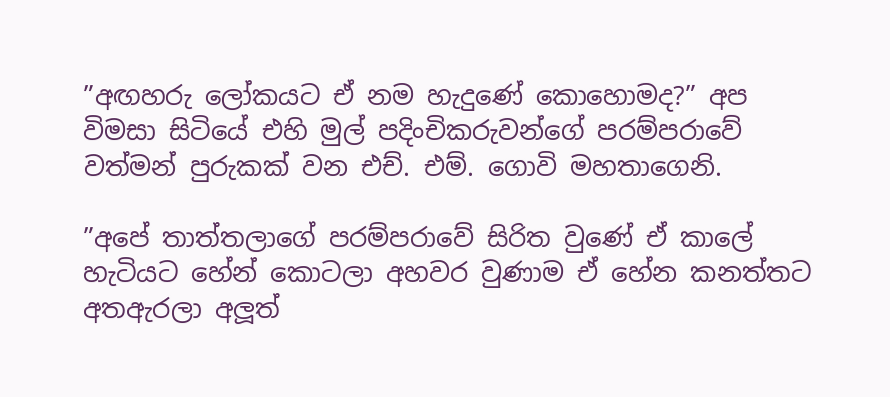”අඟහරු ලෝකයට ඒ නම හැදුණේ කොහොමද?” අප විමසා සිටියේ එහි මුල් පදිංචිකරුවන්ගේ පරම්පරාවේ වත්මන් පුරුකක් වන එච්. එම්. ගොවි මහතාගෙනි.

”අපේ තාත්තලාගේ පරම්පරාවේ සිරිත වුණේ ඒ කාලේ හැටියට හේන් කොටලා අහවර වුණාම ඒ හේන කනත්තට අතඇරලා අලූත්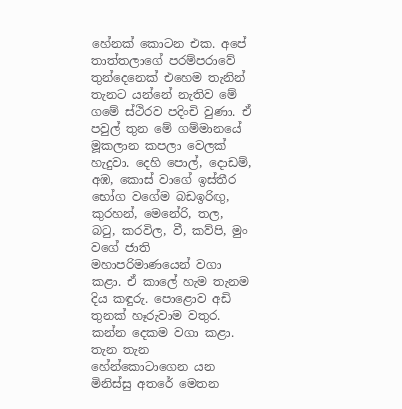හේනක් කොටන එක. අපේ තාත්තලාගේ පරම්පරාවේ තුන්දෙනෙක් එහෙම තැනින් තැනට යන්නේ නැතිව මේ ගමේ ස්ථිරව පදිංචි වුණා. ඒ පවුල් තුන මේ ගම්මානයේ මූකලාන කපලා වෙලක් හැදුවා. දෙහි පොල්, දොඩම්, අඹ, කොස් වාගේ ඉස්තීර භෝග වගේම බඩඉරිඟු, කුරහන්, මෙනේරි, තල, බටු, කරවිල, වී, කව්පි, මුං වගේ ජාති මහාපරිමාණයෙන් වගා කළා. ඒ කාලේ හැම තැනම දිය කඳුරු. පොළොව අඩි තුනක් හෑරුවාම වතුර. කන්න දෙකම වගා කළා. තැන තැන හේන්කොටාගෙන යන මිනිස්සු අතරේ මෙතන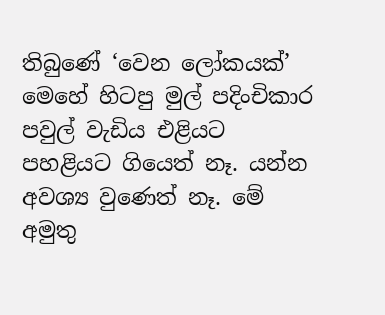තිබුණේ ‘වෙන ලෝකයක්’ මෙහේ හිටපු මුල් පදිංචිකාර පවුල් වැඩිය එළියට පහළියට ගියෙත් නෑ. යන්න අවශ්‍ය වුණෙත් නෑ. මේ අමුතු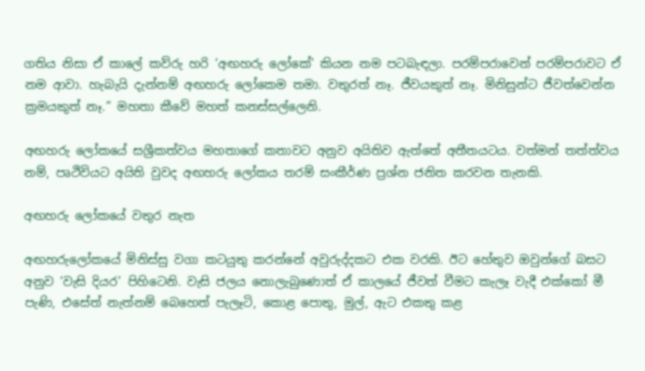ගතිය නිසා ඒ කාලේ කව්රු හරි ‘අඟහරු ලෝකේ’ කියන නම පටබැඳලා. පරම්පරාවෙන් පරම්පරාවට ඒ නම ආවා. හැබැයි දැන්නම් අඟහරු ලෝකෙම තමා. වතුරත් නෑ. ජීවයකුත් නෑ. මිනිසුන්ට ජීවත්වෙන්න ක්‍රමයකුත් නෑ.” මහතා කීවේ මහත් කනස්සල්ලෙනි.

අඟහරු ලෝකයේ සශ්‍රීකත්වය මහතාගේ කතාවට අනුව අයිතිව ඇත්තේ අතීතයටය. වත්මන් තත්ත්වය නම්, පෘථිවියට අයිති වුවද අඟහරු ලෝකය තරම් සංකීර්ණ ප්‍රශ්න ජනිත කරවන තැනකි.

අඟහරු ලෝකයේ වතුර නැත

අඟහරුලෝකයේ මිනිස්සු වගා කටයුතු කරන්නේ අවුරුද්දකට එක වරකි. ඊට හේතුව ඔවුන්ගේ බසට අනුව ‘වැසි දියර’ පිහිටෙනි. වැසි ජලය නොලැබුණොත් ඒ කාලයේ ජීවත් වීමට කැලෑ වැදී එක්කෝ මී පැණි, එසේත් නැත්නම් බෙහෙත් පැලෑටි, කොළ පොතු, මුල්, ඇට එකතු කළ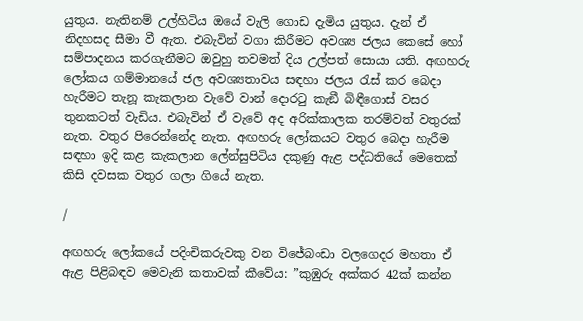යුතුය. නැතිනම් උල්හිටිය ඔයේ වැලි ගොඩ දැමිය යුතුය. දැන් ඒ නිදහසද සීමා වී ඇත. එබැවින් වගා කිරීමට අවශ්‍ය ජලය කෙසේ හෝ සම්පාදනය කරගැනීමට ඔවුහු තවමත් දිය උල්පත් සොයා යති. අඟහරු ලෝකය ගම්මානයේ ජල අවශ්‍යතාවය සඳහා ජලය රැස් කර බෙදා හැරීමට තැනූ කැකලාන වැවේ වාන් දොරටු කැඞී බිඳීගොස් වසර තුනකටත් වැඩිය. එබැවින් ඒ වැවේ අද අරික්කාලක තරම්වත් වතුරක් නැත. වතුර පිරෙන්නේද නැත. අඟහරු ලෝකයට වතුර බෙදා හැරීම සඳහා ඉදි කළ කැකලාන ලේන්සුපිටිය දකුණු ඇළ පද්ධතියේ මෙතෙක් කිසි දවසක වතුර ගලා ගියේ නැත.

/

අඟහරු ලෝකයේ පදිංචිකරුවකු වන විජේබංඩා වලගෙදර මහතා ඒ ඇළ පිළිබඳව මෙවැනි කතාවක් කීවේය: ”කුඹුරු අක්කර 42ක් කන්න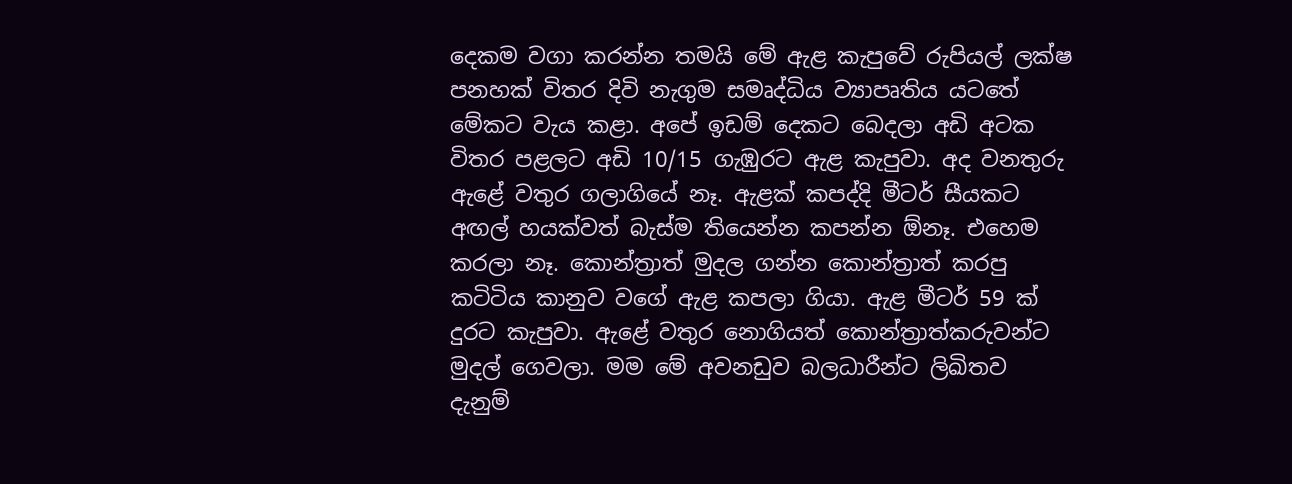දෙකම වගා කරන්න තමයි මේ ඇළ කැපුවේ රුපියල් ලක්ෂ පනහක් විතර දිවි නැගුම සමෘද්ධිය ව්‍යාපෘතිය යටතේ මේකට වැය කළා. අපේ ඉඩම් දෙකට බෙදලා අඩි අටක විතර පළලට අඩි 10/15 ගැඹුරට ඇළ කැපුවා. අද වනතුරු ඇළේ වතුර ගලාගියේ නෑ. ඇළක් කපද්දි මීටර් සීයකට අඟල් හයක්වත් බැස්ම තියෙන්න කපන්න ඕනෑ. එහෙම කරලා නෑ. කොන්ත්‍රාත් මුදල ගන්න කොන්ත්‍රාත් කරපු කටිටිය කානුව වගේ ඇළ කපලා ගියා. ඇළ මීටර් 59 ක් දුරට කැපුවා. ඇළේ වතුර නොගියත් කොන්ත්‍රාත්කරුවන්ට මුදල් ගෙවලා. මම මේ අවනඩුව බලධාරීන්ට ලිඛිතව දැනුම්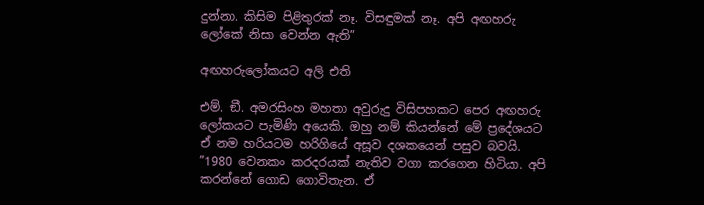දුන්නා. කිසිම පිළිතුරක් නෑ. විසඳුමක් නෑ. අපි අඟහරු ලෝකේ නිසා වෙන්න ඇති”

අඟහරුලෝකයට අලි එති

එම්. ඞී. අමරසිංහ මහතා අවුරුදු විසිපහකට පෙර අඟහරු ලෝකයට පැමිණි අයෙකි. ඔහු නම් කියන්නේ මේ ප්‍රදේශයට ඒ නම හරියටම හරිගියේ අසූව දශකයෙන් පසුව බවයි. ”1980 වෙනකං කරදරයක් නැතිව වගා කරගෙන හිටියා. අපි කරන්නේ ගොඩ ගොවිතැන. ඒ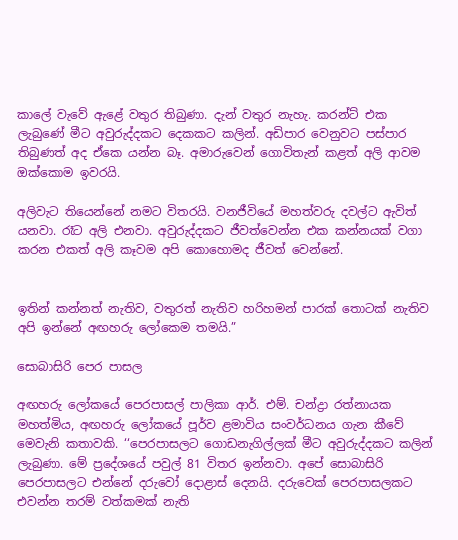කාලේ වැවේ ඇළේ වතුර තිබුණා. දැන් වතුර නැහැ. කරන්ට් එක ලැබුණේ මීට අවුරුද්දකට දෙකකට කලින්. අඩිපාර වෙනුවට පස්පාර තිබුණත් අද ඒකෙ යන්න බෑ. අමාරුවෙන් ගොවිතැන් කළත් අලි ආවම ඔක්කොම ඉවරයි.

අලිවැට තියෙන්නේ නමට විතරයි. වනජීවියේ මහත්වරු දවල්ට ඇවිත් යනවා. රෑට අලි එනවා. අවුරුද්දකට ජීවත්වෙන්න එක කන්නයක් වගා කරන එකත් අලි කෑවම අපි කොහොමද ජීවත් වෙන්නේ.


ඉතින් කන්නත් නැතිව, වතුරත් නැතිව හරිහමන් පාරක් තොටක් නැතිව අපි ඉන්නේ අඟහරු ලෝකෙම තමයි.”

සොබාසිරි පෙර පාසල

අඟහරු ලෝකයේ පෙරපාසල් පාලිකා ආර්. එම්. චන්ද්‍රා රත්නායක මහත්මිය, අඟහරු ලෝකයේ පූර්ව ළමාවිය සංවර්ධනය ගැන කීවේ මෙවැනි කතාවකි. ‘‘පෙරපාසලට ගොඩනැගිල්ලක් මීට අවුරුද්දකට කලින් ලැබුණා. මේ ප්‍රදේශයේ පවුල් 81 විතර ඉන්නවා. අපේ සොබාසිරි පෙරපාසලට එන්නේ දරුවෝ දොළාස් දෙනයි. දරුවෙක් පෙරපාසලකට එවන්න තරම් වත්කමක් නැති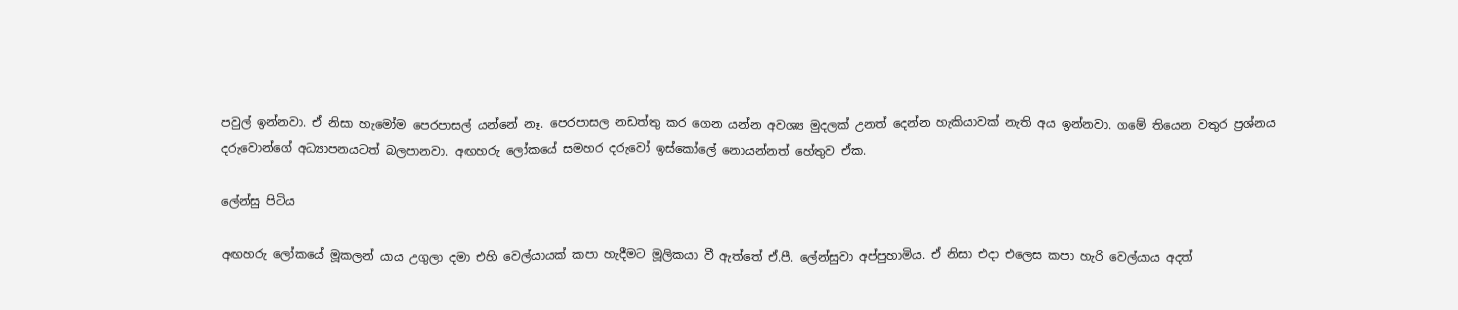පවුල් ඉන්නවා. ඒ නිසා හැමෝම පෙරපාසල් යන්නේ නෑ. පෙරපාසල නඩත්තු කර ගෙන යන්න අවශ්‍ය මුදලක් උනත් දෙන්න හැකියාවක් නැති අය ඉන්නවා. ගමේ තියෙන වතුර ප්‍රශ්නය දරුවොන්ගේ අධ්‍යාපනයටත් බලපානවා. අඟහරු ලෝකයේ සමහර දරුවෝ ඉස්කෝලේ නොයන්නත් හේතුව ඒක.

ලේන්සු පිටිය

අඟහරු ලෝකයේ මූකලන් යාය උගුලා දමා එහි වෙල්යායක් කපා හැදීමට මූලිකයා වී ඇත්තේ ඒ.පී. ලේන්සුවා අප්පුහාමිය. ඒ නිසා එදා එලෙස කපා හැරි වෙල්යාය අදත්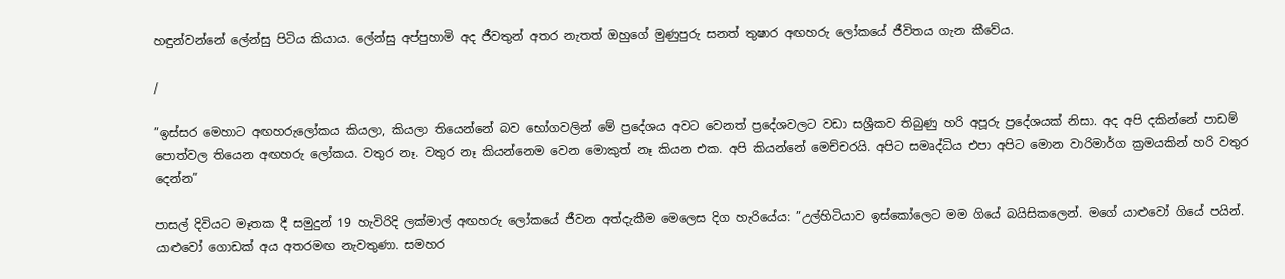හඳුන්වන්නේ ලේන්සු පිටිය කියාය. ලේන්සු අප්පුහාමි අද ජීවතුන් අතර නැතත් ඔහුගේ මුණුපුරු සනත් තුෂාර අඟහරු ලෝකයේ ජීවිතය ගැන කීවේය.

/

”ඉස්සර මෙහාට අඟහරුලෝකය කියලා, කියලා තියෙන්නේ බව භෝගවලින් මේ ප්‍රදේශය අවට වෙනත් ප්‍රදේශවලට වඩා සශ්‍රීකව තිබුණු හරි අපූරු ප්‍රදේශයක් නිසා. අද අපි දකින්නේ පාඩම් පොත්වල තියෙන අඟහරු ලෝකය. වතුර නෑ. වතුර නෑ කියන්නෙම වෙන මොකුත් නෑ කියන එක. අපි කියන්නේ මෙච්චරයි. අපිට සමෘද්ධිය එපා අපිට මොන වාරිමාර්ග ක්‍රමයකින් හරි වතුර දෙන්න”

පාසල් දිවියට මෑතක දී සමුදුන් 19 හැවිරිදි ලක්මාල් අඟහරු ලෝකයේ ජීවන අත්දැකීම මෙලෙස දිග හැරියේය: ”උල්හිටියාව ඉස්කෝලෙට මම ගියේ බයිසිකලෙන්. මගේ යාළුවෝ ගියේ පයින්. යාළුවෝ ගොඩක් අය අතරමඟ නැවතුණා. සමහර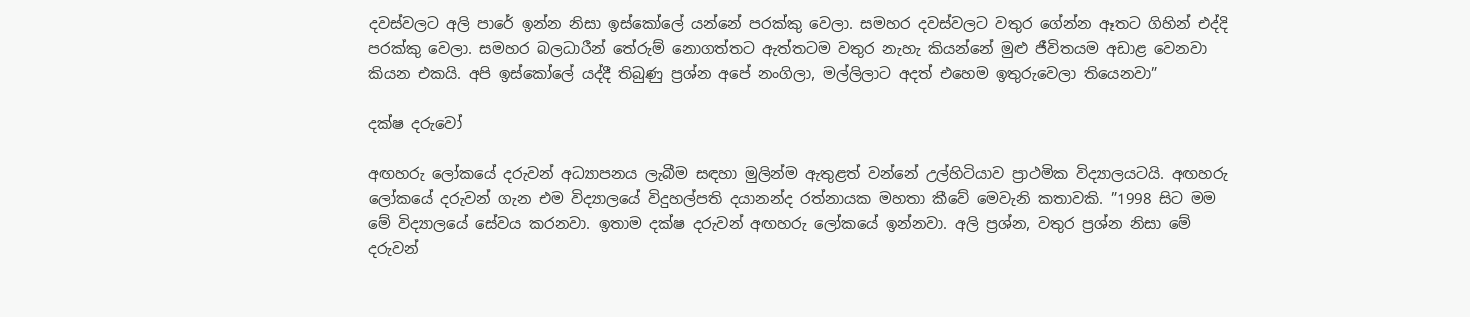දවස්වලට අලි පාරේ ඉන්න නිසා ඉස්කෝලේ යන්නේ පරක්කු වෙලා. සමහර දවස්වලට වතුර ගේන්න ඈතට ගිහින් එද්දි පරක්කු වෙලා. සමහර බලධාරීන් තේරුම් නොගත්තට ඇත්තටම වතුර නැහැ කියන්නේ මුළු ජීවිතයම අඩාළ වෙනවා කියන එකයි. අපි ඉස්කෝලේ යද්දී තිබුණු ප්‍රශ්න අපේ නංගිලා, මල්ලිලාට අදත් එහෙම ඉතුරුවෙලා තියෙනවා”

දක්ෂ දරුවෝ

අඟහරු ලෝකයේ දරුවන් අධ්‍යාපනය ලැබීම සඳහා මුලින්ම ඇතුළත් වන්නේ උල්හිටියාව ප්‍රාථමික විද්‍යාලයටයි. අඟහරු ලෝකයේ දරුවන් ගැන එම විද්‍යාලයේ විදුහල්පති දයානන්ද රත්නායක මහතා කීවේ මෙවැනි කතාවකි. ”1998 සිට මම මේ විද්‍යාලයේ සේවය කරනවා. ඉතාම දක්ෂ දරුවන් අඟහරු ලෝකයේ ඉන්නවා. අලි ප්‍රශ්න, වතුර ප්‍රශ්න නිසා මේ දරුවන්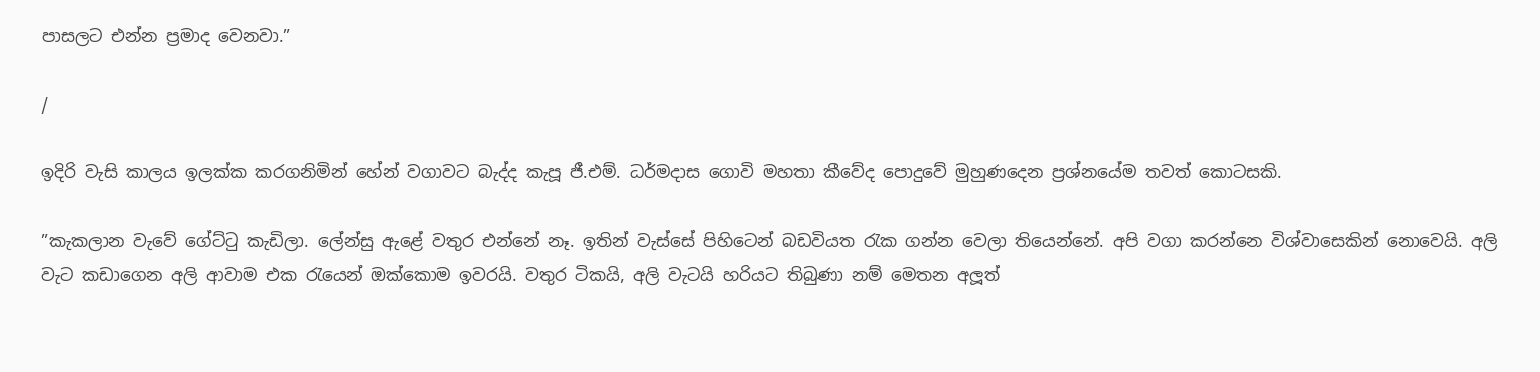පාසලට එන්න ප්‍රමාද වෙනවා.”

/

ඉදිරි වැසි කාලය ඉලක්ක කරගනිමින් හේන් වගාවට බැද්ද කැපූ ජී.එම්. ධර්මදාස ගොවි මහතා කීවේද පොදුවේ මුහුණදෙන ප්‍රශ්නයේම තවත් කොටසකි.

”කැකලාන වැවේ ගේට්ටු කැඩිලා. ලේන්සු ඇළේ වතුර එන්නේ නෑ. ඉතින් වැස්සේ පිහිටෙන් බඩවියත රැක ගන්න වෙලා තියෙන්නේ. අපි වගා කරන්නෙ විශ්වාසෙකින් නොවෙයි. අලි වැට කඩාගෙන අලි ආවාම එක රැයෙන් ඔක්කොම ඉවරයි. වතුර ටිකයි, අලි වැටයි හරියට තිබුණා නම් මෙතන අලූත්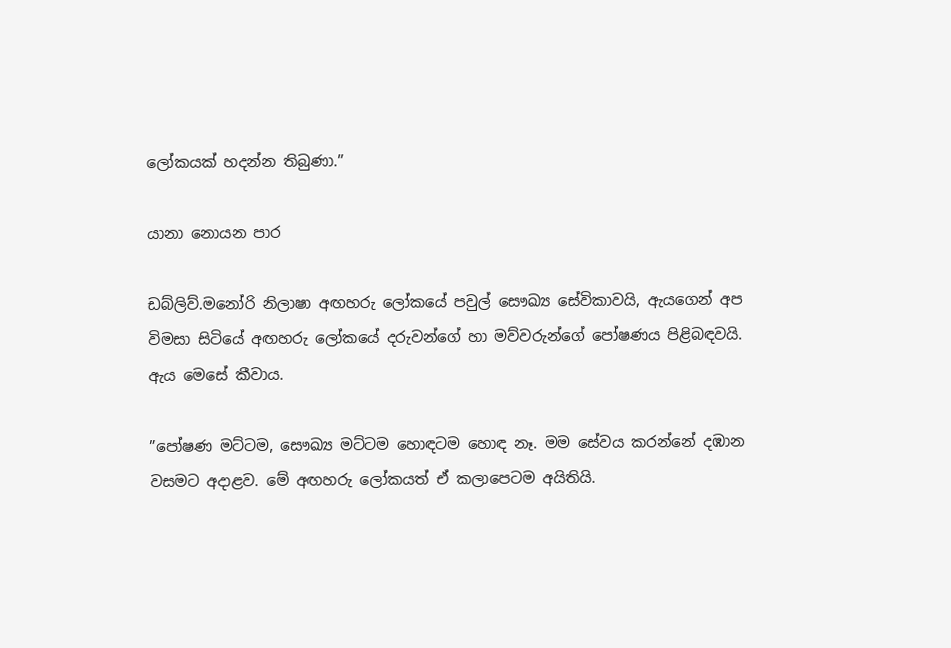ලෝකයක් හදන්න තිබුණා.”

යානා නොයන පාර

ඩබ්ලිව්.මනෝරි නිලාෂා අඟහරු ලෝකයේ පවුල් සෞඛ්‍ය සේවිකාවයි, ඇයගෙන් අප විමසා සිටියේ අඟහරු ලෝකයේ දරුවන්ගේ හා මව්වරුන්ගේ පෝෂණය පිළිබඳවයි. ඇය මෙසේ කීවාය.

”පෝෂණ මට්ටම, සෞඛ්‍ය මට්ටම හොඳටම හොඳ නෑ. මම සේවය කරන්නේ දඹාන වසමට අදාළව. මේ අඟහරු ලෝකයත් ඒ කලාපෙටම අයිතියි.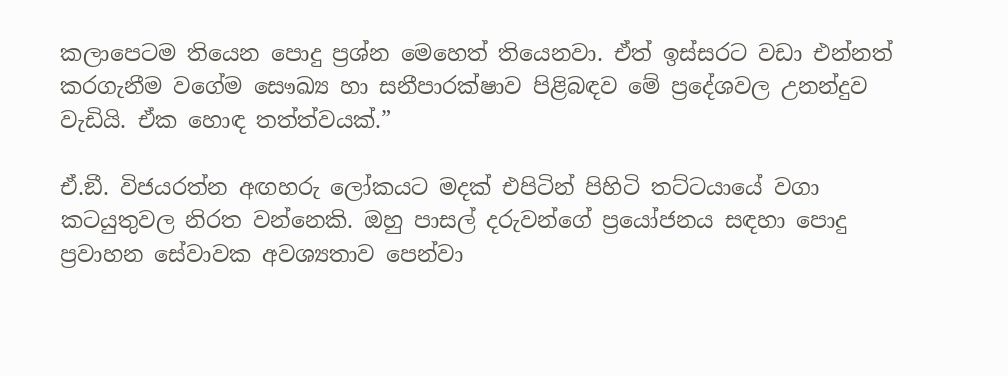කලාපෙටම තියෙන පොදු ප්‍රශ්න මෙහෙත් තියෙනවා. ඒත් ඉස්සරට වඩා එන්නත් කරගැනීම වගේම සෞඛ්‍ය හා සනීපාරක්ෂාව පිළිබඳව මේ ප්‍රදේශවල උනන්දුව වැඩියි. ඒක හොඳ තත්ත්වයක්.”

ඒ.ඞී. විජයරත්න අඟහරු ලෝකයට මදක් එපිටින් පිහිටි තට්ටයායේ වගා කටයුතුවල නිරත වන්නෙකි. ඔහු පාසල් දරුවන්ගේ ප්‍රයෝජනය සඳහා පොදු ප්‍රවාහන සේවාවක අවශ්‍යතාව පෙන්වා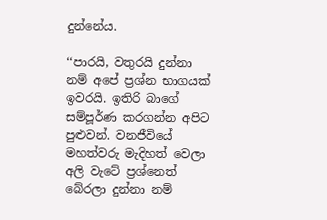දුන්නේය.

‘‘පාරයි, වතුරයි දුන්නා නම් අපේ ප්‍රශ්න භාගයක් ඉවරයි. ඉතිරි බාගේ සම්පූර්ණ කරගන්න අපිට පුළුවන්. වනජීවියේ මහත්වරු මැදිහත් වෙලා අලි වැටේ ප්‍රශ්නෙත් බේරලා දුන්නා නම්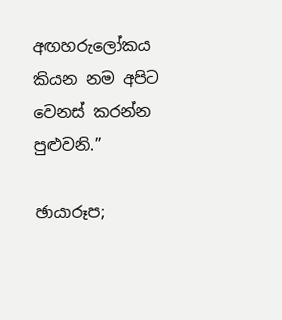අඟහරුලෝකය කියන නම අපිට වෙනස් කරන්න පුළුවනි.”

ඡායාරූප;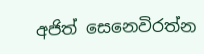අජිත් සෙනෙවිරත්න